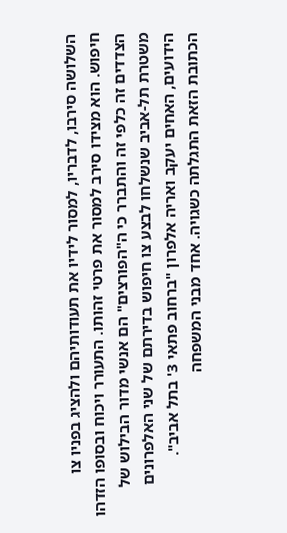השלושה סירבו, לדבריו, למסור לידיו את תעודותיהם ולהציג בפניו צו חיפוש. הוא מצידו סירב למסור את פרטי זהותו. התעורר ויכוח ובסופו הזדהו הצדדים זה כלפי זה והתברר כי ה"הפורצים" הם אנשי מדור הבילוש של משטרת תל-אביב שנשלחו לבצע צו חיפוש בדירתם של שני האלפרונים הידועים, האחים יעקב ואריה אלפרון "ברחוב פתאי 3' בתל אביב".
הכתובת הזאת התגלתה כשגויה. אחד מבני המשפחה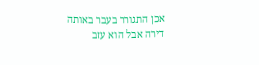אכן התגורר בעבר באותה דירה אבל הוא עזב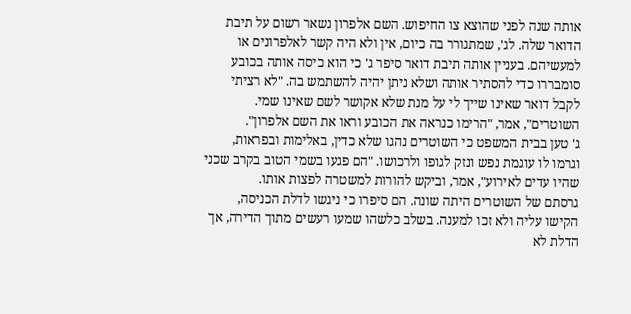אותה שנה לפני שהוצא צו החיפוש. השם אלפרון נשאר רשום על תיבת הדואר שלה. לג', שמתגורר בה כיום, אין ולא היה קשר לאלפרונים או למעשיהם. בעניין אותה תיבת דואר סיפר ג' כי הוא כיסה אותה בכובע סומבררו כדי להסתיר אותה ושלא ניתן יהיה להשתמש בה. "לא רציתי לקבל דואר שאינו שייך לי על מנת שלא אקושר לשם שאינו שמי. השוטרים", אמר, "הרימו כנראה את הכובע וראו את השם אלפרון".
ג' טען בבית המשפט כי השוטרים נהגו שלא כדין, באלימות ובפראות, וגרמו לו עוגמת נפש ונזק לגופו ולרכושו. "הם פגעו בשמי הטוב בקרב שכני שהיו עדים לאירוע", אמר, וביקש להורות למשטרה לפצות אותו.
גרסתם של השוטרים היתה שונה. הם סיפרו כי ניגשו לדלת הכניסה, הקישו עליה ולא זכו למענה. בשלב כלשהו שמעו רעשים מתוך הדירה, אך הדלת לא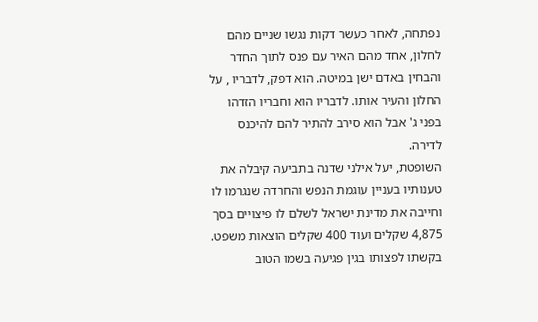נפתחה, לאחר כעשר דקות נגשו שניים מהם לחלון, אחד מהם האיר עם פנס לתוך החדר והבחין באדם ישן במיטה. הוא דפק, לדבריו , על החלון והעיר אותו. לדבריו הוא וחבריו הזדהו בפני ג' אבל הוא סירב להתיר להם להיכנס לדירה.
השופטת, יעל אילני שדנה בתביעה קיבלה את טענותיו בעניין עוגמת הנפש והחרדה שנגרמו לו וחייבה את מדינת ישראל לשלם לו פיצויים בסך 4,875 שקלים ועוד 400 שקלים הוצאות משפט. בקשתו לפצותו בגין פגיעה בשמו הטוב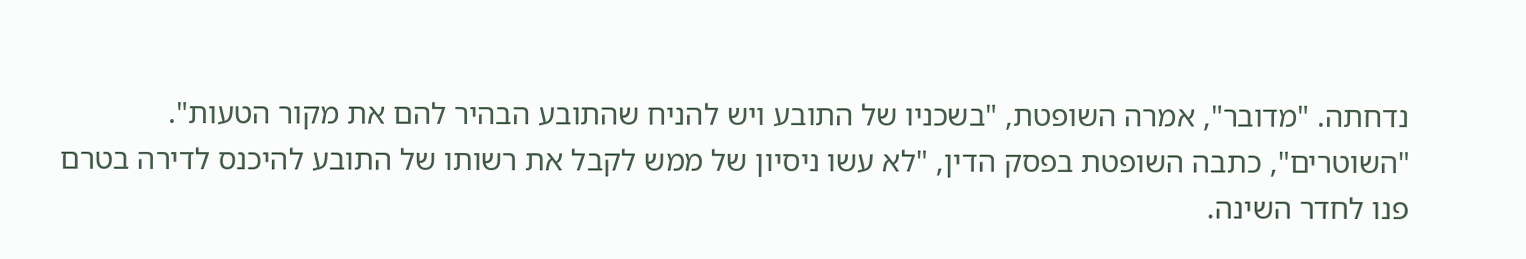נדחתה. "מדובר", אמרה השופטת, "בשכניו של התובע ויש להניח שהתובע הבהיר להם את מקור הטעות".
"השוטרים", כתבה השופטת בפסק הדין, "לא עשו ניסיון של ממש לקבל את רשותו של התובע להיכנס לדירה בטרם פנו לחדר השינה.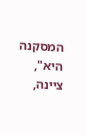המסקנה היא", ציינה,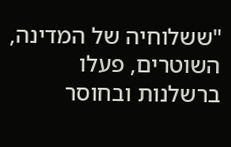"ששלוחיה של המדינה, השוטרים, פעלו ברשלנות ובחוסר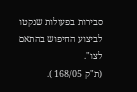סבירות בפעולות שנקטו לביצוע החיפוש בהתאם לצו".
(ת"ק 168/05 ).